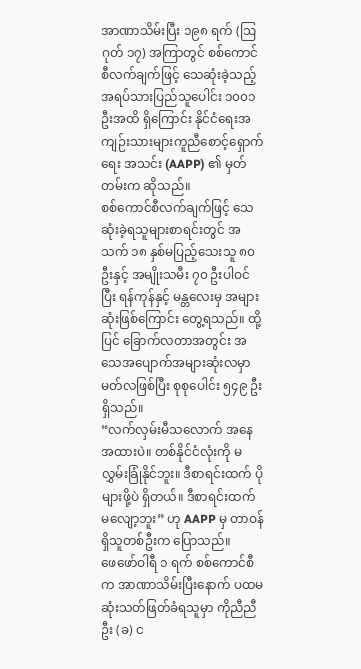အာဏာသိမ်းပြီး ၁၉၈ ရက် (ဩဂုတ် ၁၇) အကြာတွင် စစ်ကောင်စီလက်ချက်ဖြင့် သေဆုံးခဲ့သည့် အရပ်သားပြည်သူပေါင်း ၁၀၀၁ ဦးအထိ ရှိကြောင်း နိုင်ငံရေးအကျဉ်းသားများကူညီစောင့်ရှောက်ရေး အသင်း (AAPP) ၏ မှတ်တမ်းက ဆိုသည်။
စစ်ကောင်စီလက်ချက်ဖြင့် သေဆုံးခဲ့ရသူများစာရင်းတွင် အသက် ၁၈ နှစ်မပြည့်သေးသူ ၈၀ ဦးနှင့် အမျိုးသမီး ၇၀ ဦးပါဝင်ပြီး ရန်ကုန်နှင့် မန္တလေးမှ အများဆုံးဖြစ်ကြောင်း တွေ့ရသည်။ ထို့ပြင် ခြောက်လတာအတွင်း အသေအပျောက်အများဆုံးလမှာ မတ်လဖြစ်ပြီး စုစုပေါင်း ၅၄၉ ဦးရှိသည်။
“လက်လှမ်းမီသလောက် အနေအထားပဲ။ တစ်နိုင်ငံလုံးကို မလွှမ်းခြုံနိုင်ဘူး။ ဒီစာရင်းထက် ပိုများဖို့ပဲ ရှိတယ်။ ဒီစာရင်းထက် မလျော့ဘူး” ဟု AAPP မှ တာဝန်ရှိသူတစ်ဦးက ပြောသည်။
ဖေဖော်ဝါရီ ၁ ရက် စစ်ကောင်စီက အာဏာသိမ်းပြီးနောက် ပထမဆုံးသတ်ဖြတ်ခံရသူမှာ ကိုညီညီဦး (ခ) င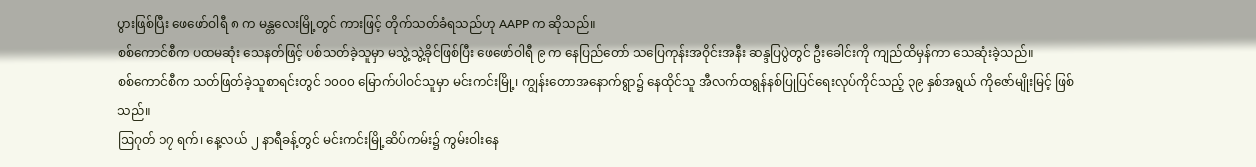ပွားဖြစ်ပြီး ဖေဖော်ဝါရီ ၈ က မန္တလေးမြို့တွင် ကားဖြင့် တိုက်သတ်ခံရသည်ဟု AAPP က ဆိုသည်။
စစ်ကောင်စီက ပထမဆုံး သေနတ်ဖြင့် ပစ်သတ်ခဲ့သူမှာ မသွဲ့သွဲ့ခိုင်ဖြစ်ပြီး ဖေဖော်ဝါရီ ၉ က နေပြည်တော် သပြေကုန်းအဝိုင်းအနီး ဆန္ဒပြပွဲတွင် ဦးခေါင်းကို ကျည်ထိမှန်ကာ သေဆုံးခဲ့သည်။
စစ်ကောင်စီက သတ်ဖြတ်ခဲ့သူစာရင်းတွင် ၁၀၀၀ မြောက်ပါဝင်သူမှာ မင်းကင်းမြို့၊ ကျွန်းတောအနောက်ရွာ၌ နေထိုင်သူ အီလက်ထရွန်နစ်ပြုပြင်ရေးလုပ်ကိုင်သည့် ၃၉ နှစ်အရွယ် ကိုဇော်မျိုးမြင့် ဖြစ်သည်။
ဩဂုတ် ၁၇ ရက်၊ နေ့လယ် ၂ နာရီခန့်တွင် မင်းကင်းမြို့ဆိပ်ကမ်း၌ ကွမ်းဝါးနေ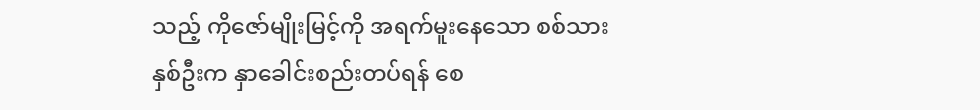သည့် ကိုဇော်မျိုးမြင့်ကို အရက်မူးနေသော စစ်သားနှစ်ဦးက နှာခေါင်းစည်းတပ်ရန် စေ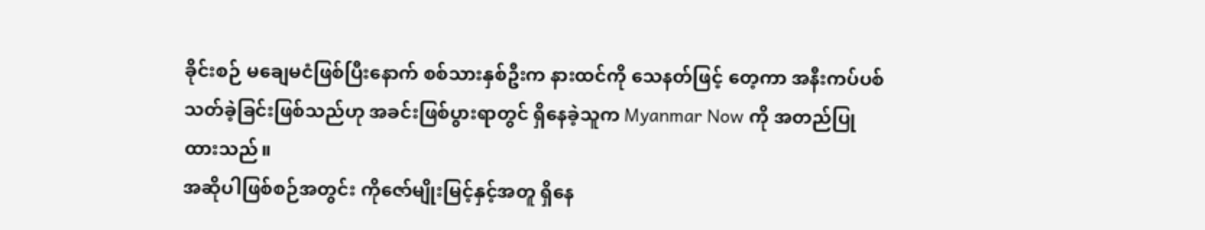ခိုင်းစဉ် မချေမငံဖြစ်ပြီးနောက် စစ်သားနှစ်ဦးက နားထင်ကို သေနတ်ဖြင့် တေ့ကာ အနီးကပ်ပစ်သတ်ခဲ့ခြင်းဖြစ်သည်ဟု အခင်းဖြစ်ပွားရာတွင် ရှိနေခဲ့သူက Myanmar Now ကို အတည်ပြုထားသည်။
အဆိုပါဖြစ်စဉ်အတွင်း ကိုဇော်မျိုးမြင့်နှင့်အတူ ရှိနေ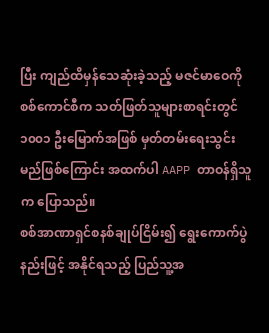ပြီး ကျည်ထိမှန်သေဆုံးခဲ့သည့် မဇင်မာဝေကို စစ်ကောင်စီက သတ်ဖြတ်သူများစာရင်းတွင် ၁၀၀၁ ဦးမြောက်အဖြစ် မှတ်တမ်းရေးသွင်းမည်ဖြစ်ကြောင်း အထက်ပါ AAPP တာဝန်ရှိသူက ပြောသည်။
စစ်အာဏာရှင်စနစ်ချုပ်ငြိမ်း၍ ရွေးကောက်ပွဲနည်းဖြင့် အနိုင်ရသည့် ပြည်သူ့အ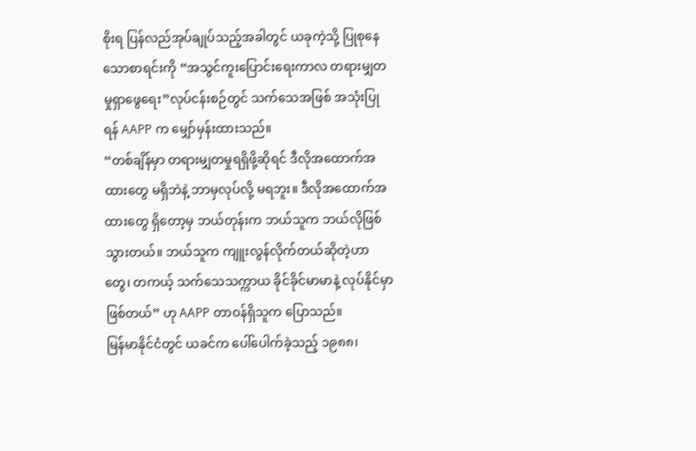စိုးရ ပြန်လည်အုပ်ချုပ်သည့်အခါတွင် ယခုကဲ့သို့ ပြုစုနေသောစာရင်းကို “အသွင်ကူးပြောင်းရေးကာလ တရားမျှတမှုရှာဖွေရေး”လုပ်ငန်းစဉ်တွင် သက်သေအဖြစ် အသုံးပြုရန် AAPP က မျှော်မှန်းထားသည်။
“တစ်ချိန်မှာ တရားမျှတမှုရရှိဖို့ဆိုရင် ဒီလိုအထောက်အထားတွေ မရှိဘဲနဲ့ ဘာမှလုပ်လို့ မရဘူး။ ဒီလိုအထောက်အထားတွေ ရှိတော့မှ ဘယ်တုန်းက ဘယ်သူက ဘယ်လိုဖြစ်သွားတယ်။ ဘယ်သူက ကျူးလွန်လိုက်တယ်ဆိုတဲ့ဟာတွေ၊ တကယ့် သက်သေသက္ကာယ ခိုင်ခိုင်မာမာနဲ့ လုပ်နိုင်မှာ ဖြစ်တယ်” ဟု AAPP တာဝန်ရှိသူက ပြောသည်။
မြန်မာနိုင်ငံတွင် ယခင်က ပေါ်ပေါက်ခဲ့သည့် ၁၉၈၈၊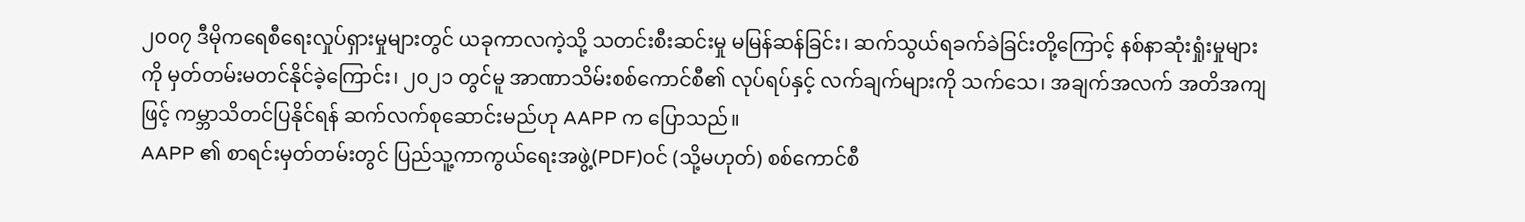၂၀၀၇ ဒီမိုကရေစီရေးလှုပ်ရှားမှုများတွင် ယခုကာလကဲ့သို့ သတင်းစီးဆင်းမှု မမြန်ဆန်ခြင်း၊ ဆက်သွယ်ရခက်ခဲခြင်းတို့ကြောင့် နစ်နာဆုံးရှုံးမှုများကို မှတ်တမ်းမတင်နိုင်ခဲ့ကြောင်း၊ ၂၀၂၁ တွင်မူ အာဏာသိမ်းစစ်ကောင်စီ၏ လုပ်ရပ်နှင့် လက်ချက်များကို သက်သေ၊ အချက်အလက် အတိအကျဖြင့် ကမ္ဘာသိတင်ပြနိုင်ရန် ဆက်လက်စုဆောင်းမည်ဟု AAPP က ပြောသည်။
AAPP ၏ စာရင်းမှတ်တမ်းတွင် ပြည်သူ့ကာကွယ်ရေးအဖွဲ့(PDF)ဝင် (သို့မဟုတ်) စစ်ကောင်စီ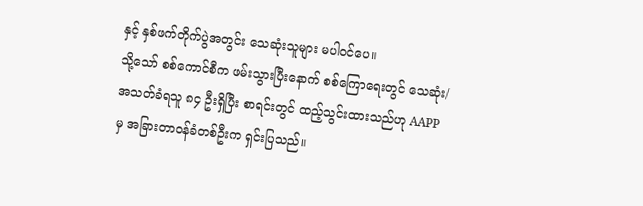နှင့် နှစ်ဖက်တိုက်ပွဲအတွင်း သေဆုံးသူများ မပါဝင်ပေ။
သို့သော် စစ်ကောင်စီက ဖမ်းသွားပြီးနောက် စစ်ကြောရေးတွင် သေဆုံး/အသတ်ခံရသူ ၈၄ ဦးရှိပြီး စာရင်းတွင် ထည့်သွင်းထားသည်ဟု AAPP မှ အခြားတာဝန်ခံတစ်ဦးက ရှင်းပြသည်။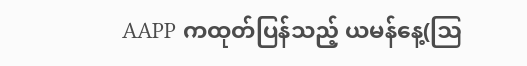AAPP ကထုတ်ပြန်သည့် ယမန်နေ့(ဩ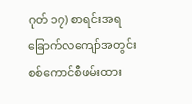ဂုတ် ၁၇) စာရင်းအရ ခြောက်လကျော်အတွင်း စစ်ကောင်စီဖမ်းထား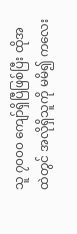သူ ၇၀၀၀ ကျော်ရှိပြီဖြစ်ပြီး ထိုအထဲတွင် အလိုရှိသူကို မမိ၍ ကလေး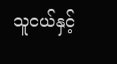သူငယ်နှင့်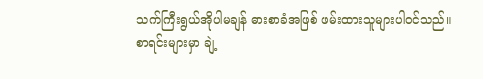သက်ကြီးရွယ်အိုပါမချန် ဓားစာခံအဖြစ် ဖမ်းထားသူများပါဝင်သည်။
စာရင်းများမှာ ချဲ့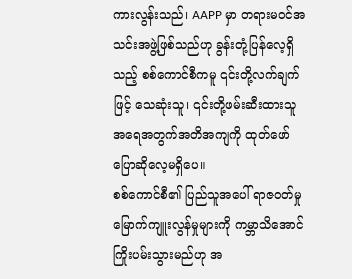ကားလွန်းသည်၊ AAPP မှာ တရားမဝင်အသင်းအဖွဲ့ဖြစ်သည်ဟု ခွန်းတုံ့ပြန်လေ့ရှိသည့် စစ်ကောင်စီကမူ ၎င်းတို့လက်ချက်ဖြင့် သေဆုံးသူ၊ ၎င်းတို့ဖမ်းဆီးထားသူ အရေအတွက်အတိအကျကို ထုတ်ဖော်ပြောဆိုလေ့မရှိပေ။
စစ်ကောင်စီ၏ ပြည်သူအပေါ် ရာဇဝတ်မှုမြောက်ကျူးလွန်မှုများကို ကမ္ဘာသိအောင် ကြိုးပမ်းသွားမည်ဟု အ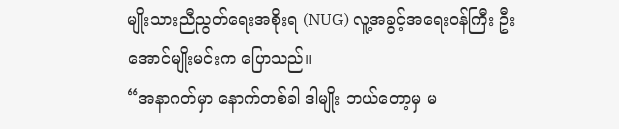မျိုးသားညီညွတ်ရေးအစိုးရ (NUG) လူ့အခွင့်အရေးဝန်ကြီး ဦးအောင်မျိုးမင်းက ပြောသည်။
“အနာဂတ်မှာ နောက်တစ်ခါ ဒါမျိုး ဘယ်တော့မှ မ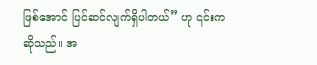ဖြစ်အောင် ပြင်ဆင်လျက်ရှိပါတယ်” ဟု ၎င်းက ဆိုသည်။ အ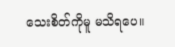သေးစိတ်ကိုမူ မသိရပေ။